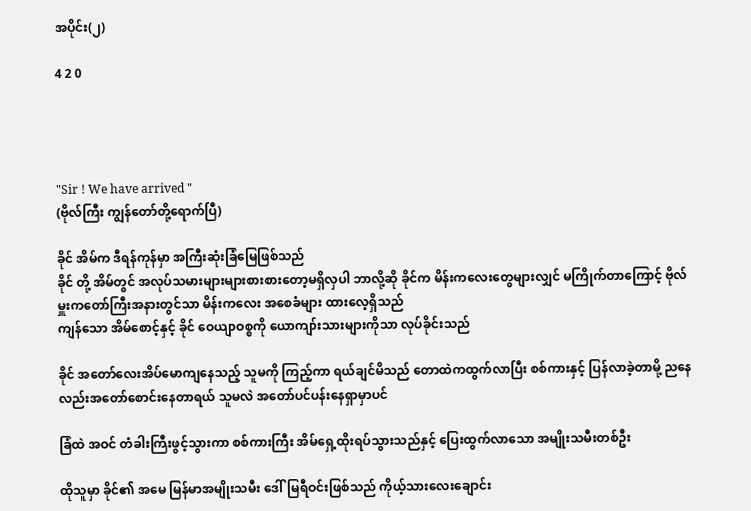အပိုင်း(၂)

4 2 0




"Sir ! We have arrived "
(ဗိုလ်ကြီး ကျွန်တော်တို့ရောက်ပြီ)

ခိုင် အိမ်က ဒီရန်ကုန်မှာ အကြီးဆုံးခြံမြေဖြစ်သည်
ခိုင် တို့ အိမ်တွင် အလုပ်သမားများများစားစားတော့မရှိလှပါ ဘာလို့ဆို ခိုင်က မိန်းကလေးတွေများလျှင် မကြိုက်တာကြောင့် ဗိုလ်မှူးကတော်ကြီးအနားတွင်သာ မိန်းကလေး အစေခံများ ထားလေ့ရှိသည်
ကျန်သော အိမ်စောင့်နှင့် ခိုင် ဝေယျာဝစ္စကို ယောကျာ်းသားများကိုသာ လုပ်ခိုင်းသည်

ခိုင် အတော်လေးအိပ်မောကျနေသည့် သူမကို ကြည့်ကာ ရယ်ချင်မိသည် တောထဲကထွက်လာပြီး စစ်ကားနှင့် ပြန်လာခဲ့တာမို့ ညနေလည်းအတော်စောင်းနေတာရယ် သူမလဲ အတော်ပင်ပန်းနေရှာမှာပင်

ခြံထဲ အဝင် တံခါးကြီးဖွင့်သွားကာ စစ်ကားကြီး အိမ်ရှေ့ထိုးရပ်သွားသည်နှင့် ပြေးထွက်လာသော အမျိုးသမီးတစ်ဦး

ထိုသူမှာ ခိုင်၏ အမေ မြန်မာအမျိုးသမီး ဒေါ်မြရီဝင်းဖြစ်သည် ကိုယ့်သားလေးချောင်း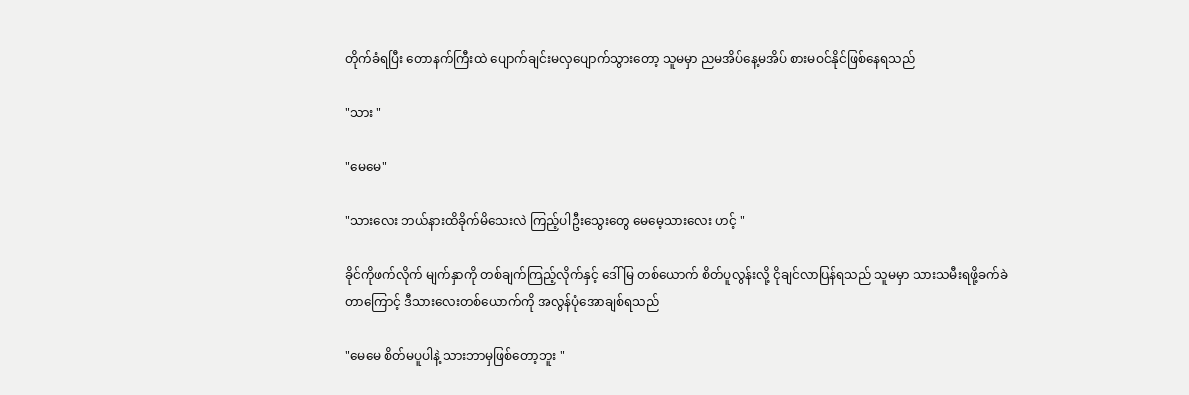တိုက်ခံရပြီး တောနက်ကြီးထဲ ပျောက်ချင်းမလှပျောက်သွားတော့ သူမမှာ ညမအိပ်နေ့မအိပ် စားမဝင်နိုင်ဖြစ်နေရသည်

"သား "

"မေမေ"

"သားလေး ဘယ်နားထိခိုက်မိသေးလဲ ကြည့်ပါဦးသွေးတွေ မေမေ့သားလေး ဟင့် "

ခိုင်ကိုဖက်လိုက် မျက်နှာကို တစ်ချက်ကြည့်လိုက်နှင့် ဒေါ်မြ တစ်ယောက် စိတ်ပူလွန်းလို့ ငိုချင်လာပြန်ရသည် သူမမှာ သားသမီးရဖို့ခက်ခဲတာကြောင့် ဒီသားလေးတစ်ယောက်ကို အလွန်ပုံအောချစ်ရသည်

"မေမေ စိတ်မပူပါနဲ့ သားဘာမှဖြစ်တော့ဘူး "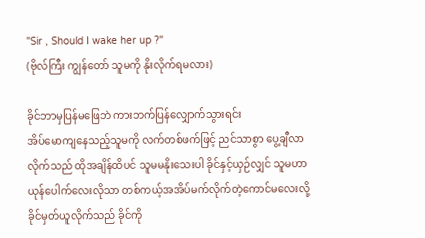"Sir , Should I wake her up ?"
(ဗိုလ်ကြီး ကျွန်တော် သူမကို နိုးလိုက်ရမလား)

ခိုင်ဘာမှပြန်မဖြေဘဲ ကားဘက်ပြန်လျှောက်သွားရင်း
အိပ်မောကျနေသည့်သူမကို လက်တစ်ဖက်ဖြင့် ညင်သာစွာ ပွေ့ချီလာလိုက်သည် ထိုအချိန်ထိပင် သူမမနိုးသေးပါ ခိုင်နှင့်ယှဉ်လျှင် သူမဟာ ယုန်ပေါက်လေးလိုသာ တစ်ကယ့်အအိပ်မက်လိုက်တဲ့ကောင်မလေးလို့ ခိုင်မှတ်ယူလိုက်သည် ခိုင်ကို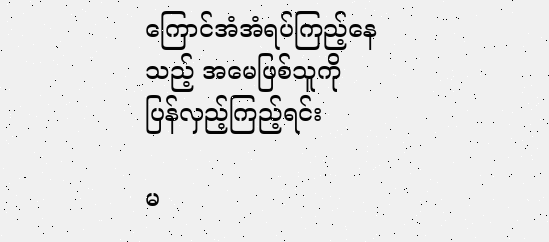ကြောင်အံအံရပ်ကြည့်နေသည့် အမေဖြစ်သူကို ပြန်လှည့်ကြည့်ရင်း

မ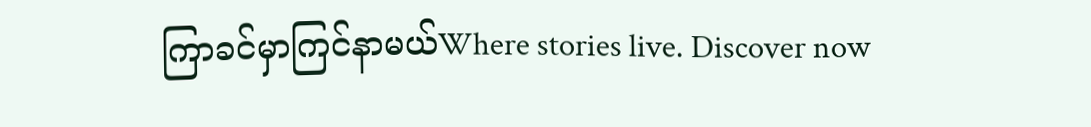ကြာခင်မှာကြင်နာမယ်Where stories live. Discover now